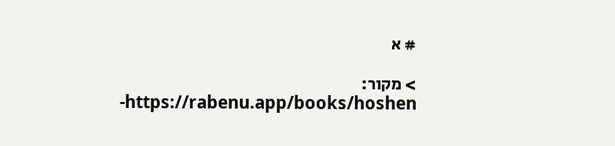# א

> מקור: https://rabenu.app/books/hoshen-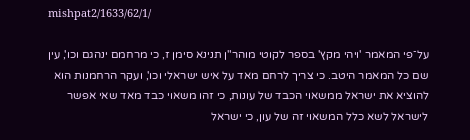mishpat2/1633/62/1/

על־פי המאמר 'ויהי מקץ' בספר לקוטי מוהר"ן תנינא סימן ז, כי מרחמם ינהגם וכו', עין שם כל המאמר היטב. כי צריך לרחם מאד על איש ישראלי וכו', ועקר הרחמנות הוא להוציא את ישראל ממשאוי הכבד של עונות, כי זהו משאוי כבד מאד שאי אפשר לישראל לשא כלל המשאוי זה של עון, כי ישראל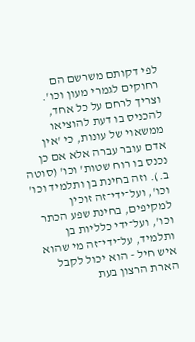לפי דקותם משרשם הם רחוקים לגמרי מעון וכו'. וצריך לרחם על כל אחד, להכניס בו דעת להוציאו ממשאוי של עונות, כי 'אין אדם עובר עברה אלא אם כן נכנס בו רוח שטות' וכו' (סוטה ב.). וזה בחינת בן ותלמיד וכו' וכו', ועל־ידי־זה זוכין למקיפים, בחינת שפע הכתר וכו', ועל־ידי כלליות בן ותלמיד, על־ידי־זה מי שהוא איש חיל - הוא יכול לקבל הארת הרצון בעת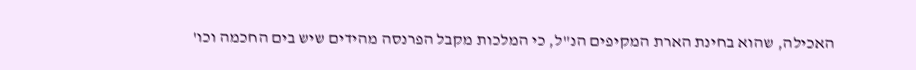האכילה, שהוא בחינת הארת המקיפים הנ"ל, כי המלכות מקבל הפרנסה מהידים שיש בים החכמה וכו'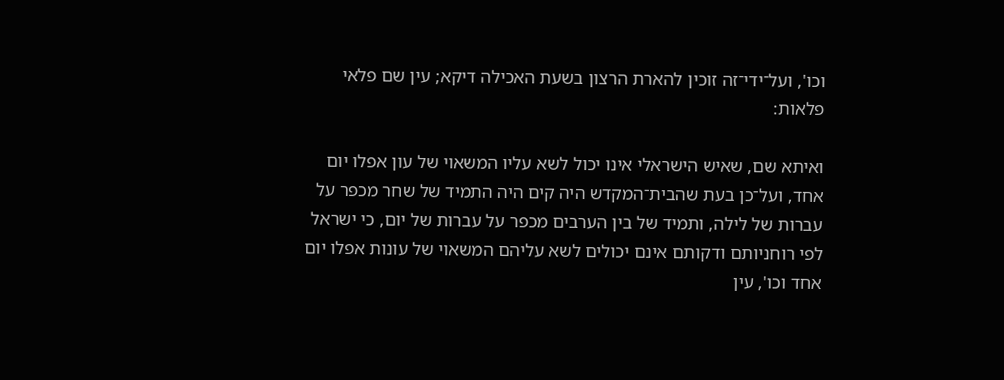וכו', ועל־ידי־זה זוכין להארת הרצון בשעת האכילה דיקא; עין שם פלאי פלאות:

ואיתא שם, שאיש הישראלי אינו יכול לשא עליו המשאוי של עון אפלו יום אחד, ועל־כן בעת שהבית־המקדש היה קים היה התמיד של שחר מכפר על עברות של לילה, ותמיד של בין הערבים מכפר על עברות של יום, כי ישראל לפי רוחניותם ודקותם אינם יכולים לשא עליהם המשאוי של עונות אפלו יום אחד וכו', עין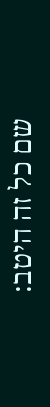שם כל זה היטב: